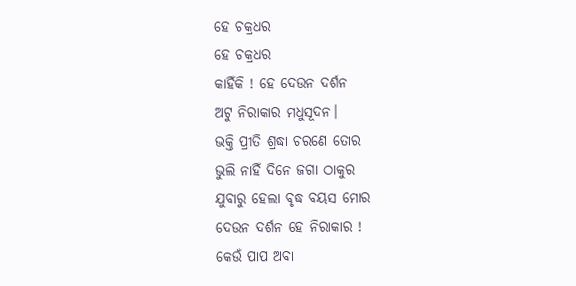ହେ ଚକ୍ରଧର
ହେ ଚକ୍ରଧର
କାହିଁକି ! ହେ ଦେଉନ ଦର୍ଶନ
ଅଟୁ ନିରାକାର ମଧୁସୂଦନ।
ଭକ୍ତି ପ୍ରୀତି ଶ୍ରଦ୍ଧା ଚରଣେ ତୋର
ଭୁଲି ନାହିଁ ଦିନେ ଜଗା ଠାକୁର
ଯୁବାରୁ ହେଲା ବୃଦ୍ଧ ବୟସ ମୋର
ଦେଉନ ଦର୍ଶନ ହେ ନିରାକାର !
କେଉଁ ପାପ ଅବା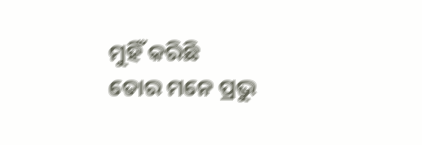ମୁହିଁ କରିଛି
ତୋର ମନେ ପ୍ରଭୁ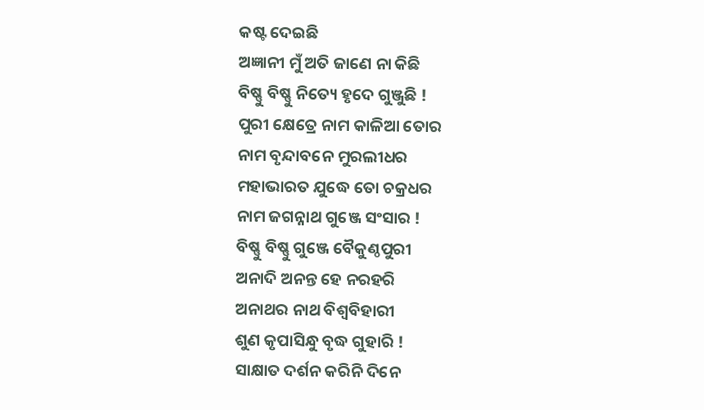କଷ୍ଟ ଦେଇଛି
ଅଜ୍ଞାନୀ ମୁଁ ଅତି ଜାଣେ ନା କିଛି
ବିଷ୍ଣୁ ବିଷ୍ଣୁ ନିତ୍ୟେ ହୃଦେ ଗୁଞ୍ଜୁଛି !
ପୁରୀ କ୍ଷେତ୍ରେ ନାମ କାଳିଆ ତୋର
ନାମ ବୃନ୍ଦାବନେ ମୁରଲୀଧର
ମହାଭାରତ ଯୁଦ୍ଧେ ତୋ ଚକ୍ରଧର
ନାମ ଜଗନ୍ନାଥ ଗୁଞ୍ଜେ ସଂସାର !
ବିଷ୍ଣୁ ବିଷ୍ଣୁ ଗୁଞ୍ଜେ ବୈକୁଣ୍ଠପୁରୀ
ଅନାଦି ଅନନ୍ତ ହେ ନରହରି
ଅନାଥର ନାଥ ବିଶ୍ବବିହାରୀ
ଶୁଣ କୃପାସିନ୍ଧୁ ବୃଦ୍ଧ ଗୁହାରି !
ସାକ୍ଷାତ ଦର୍ଶନ କରିନି ଦିନେ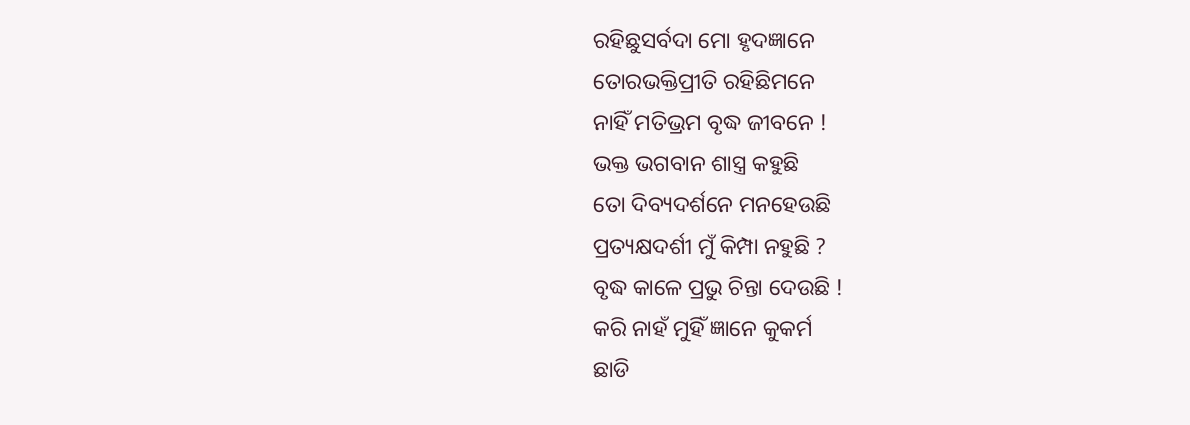ରହିଛୁସର୍ବଦା ମୋ ହୃଦଜ୍ଞାନେ
ତୋରଭକ୍ତିପ୍ରୀତି ରହିଛିମନେ
ନାହିଁ ମତିଭ୍ରମ ବୃଦ୍ଧ ଜୀବନେ !
ଭକ୍ତ ଭଗବାନ ଶାସ୍ତ୍ର କହୁଛି
ତୋ ଦିବ୍ୟଦର୍ଶନେ ମନହେଉଛି
ପ୍ରତ୍ୟକ୍ଷଦର୍ଶୀ ମୁଁ କିମ୍ପା ନହୁଛି ?
ବୃଦ୍ଧ କାଳେ ପ୍ରଭୁ ଚିନ୍ତା ଦେଉଛି !
କରି ନାହଁ ମୁହିଁ ଜ୍ଞାନେ କୁକର୍ମ
ଛାଡି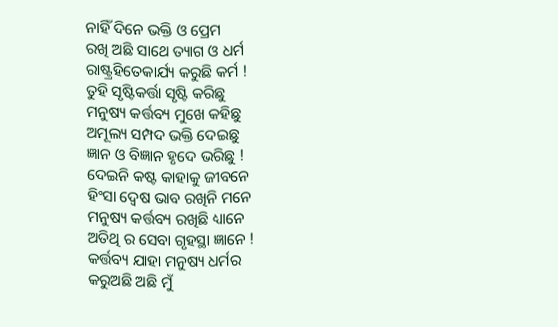ନାହିଁ ଦିନେ ଭକ୍ତି ଓ ପ୍ରେମ
ରଖି ଅଛି ସାଥେ ତ୍ୟାଗ ଓ ଧର୍ମ
ରାଷ୍ଟ୍ରହିତେକାର୍ଯ୍ୟ କରୁଛି କର୍ମ !
ତୁହି ସୃଷ୍ଟିକର୍ତ୍ତା ସୃଷ୍ଟି କରିଛୁ
ମନୁଷ୍ୟ କର୍ତ୍ତବ୍ୟ ମୁଖେ କହିଛୁ
ଅମୂଲ୍ୟ ସମ୍ପଦ ଭକ୍ତି ଦେଇଛୁ
ଜ୍ଞାନ ଓ ବିଜ୍ଞାନ ହୃଦେ ଭରିଛୁ !
ଦେଇନି କଷ୍ଟ କାହାକୁ ଜୀବନେ
ହିଂସା ଦ୍ୱେଷ ଭାବ ରଖିନି ମନେ
ମନୁଷ୍ୟ କର୍ତ୍ତବ୍ୟ ରଖିଛି ଧ୍ୟାନେ
ଅତିଥି ର ସେବା ଗୃହସ୍ଥା ଜ୍ଞାନେ !
କର୍ତ୍ତବ୍ୟ ଯାହା ମନୁଷ୍ୟ ଧର୍ମର
କରୁଅଛି ଅଛି ମୁଁ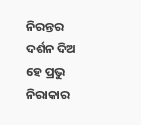ନିରନ୍ତର
ଦର୍ଶନ ଦିଅ ହେ ପ୍ରଭୁ ନିରାକାର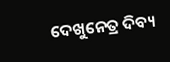ଦେଖୁନେତ୍ର ଦିବ୍ୟ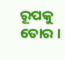ରୂପକୁ ତୋର ।